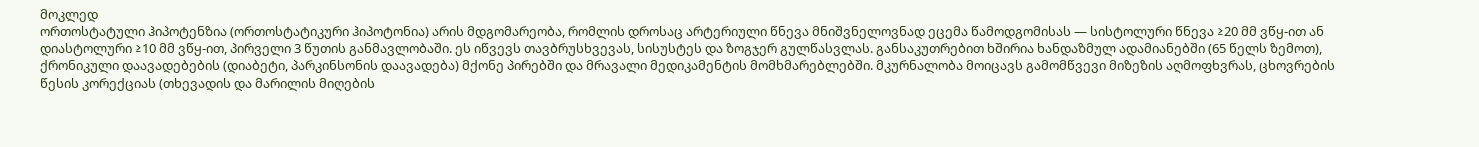მოკლედ
ორთოსტატული ჰიპოტენზია (ორთოსტატიკური ჰიპოტონია) არის მდგომარეობა, რომლის დროსაც არტერიული წნევა მნიშვნელოვნად ეცემა წამოდგომისას — სისტოლური წნევა ≥20 მმ ვწყ-ით ან დიასტოლური ≥10 მმ ვწყ-ით, პირველი 3 წუთის განმავლობაში. ეს იწვევს თავბრუსხვევას, სისუსტეს და ზოგჯერ გულწასვლას. განსაკუთრებით ხშირია ხანდაზმულ ადამიანებში (65 წელს ზემოთ), ქრონიკული დაავადებების (დიაბეტი, პარკინსონის დაავადება) მქონე პირებში და მრავალი მედიკამენტის მომხმარებლებში. მკურნალობა მოიცავს გამომწვევი მიზეზის აღმოფხვრას, ცხოვრების წესის კორექციას (თხევადის და მარილის მიღების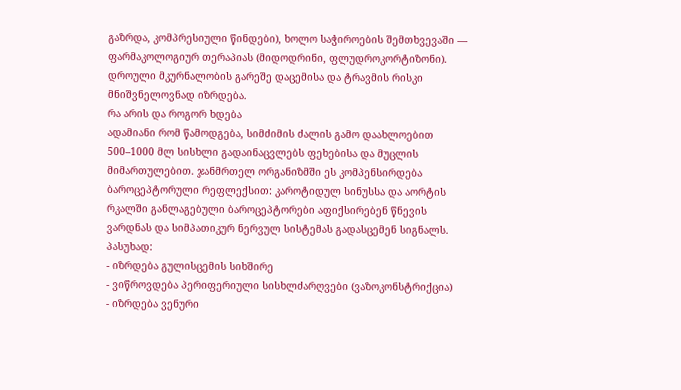გაზრდა, კომპრესიული წინდები), ხოლო საჭიროების შემთხვევაში — ფარმაკოლოგიურ თერაპიას (მიდოდრინი, ფლუდროკორტიზონი). დროული მკურნალობის გარეშე დაცემისა და ტრავმის რისკი მნიშვნელოვნად იზრდება.
რა არის და როგორ ხდება
ადამიანი რომ წამოდგება, სიმძიმის ძალის გამო დაახლოებით 500–1000 მლ სისხლი გადაინაცვლებს ფეხებისა და მუცლის მიმართულებით. ჯანმრთელ ორგანიზმში ეს კომპენსირდება ბაროცეპტორული რეფლექსით: კაროტიდულ სინუსსა და აორტის რკალში განლაგებული ბაროცეპტორები აფიქსირებენ წნევის ვარდნას და სიმპათიკურ ნერვულ სისტემას გადასცემენ სიგნალს. პასუხად:
- იზრდება გულისცემის სიხშირე
- ვიწროვდება პერიფერიული სისხლძარღვები (ვაზოკონსტრიქცია)
- იზრდება ვენური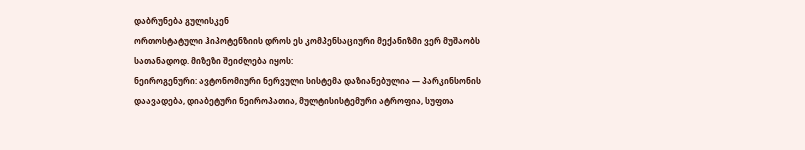დაბრუნება გულისკენ
ორთოსტატული ჰიპოტენზიის დროს ეს კომპენსაციური მექანიზმი ვერ მუშაობს სათანადოდ. მიზეზი შეიძლება იყოს:
ნეიროგენური: ავტონომიური ნერვული სისტემა დაზიანებულია — პარკინსონის დაავადება, დიაბეტური ნეიროპათია, მულტისისტემური ატროფია, სუფთა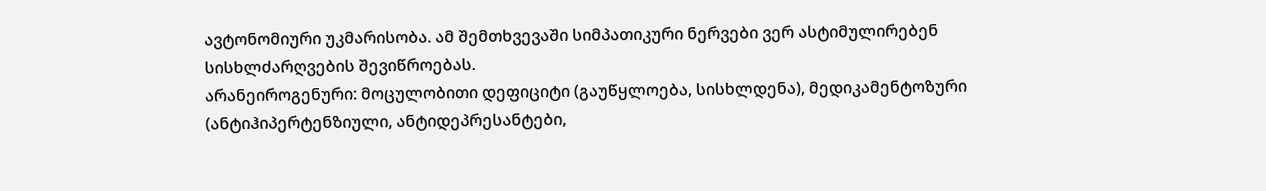ავტონომიური უკმარისობა. ამ შემთხვევაში სიმპათიკური ნერვები ვერ ასტიმულირებენ სისხლძარღვების შევიწროებას.
არანეიროგენური: მოცულობითი დეფიციტი (გაუწყლოება, სისხლდენა), მედიკამენტოზური (ანტიჰიპერტენზიული, ანტიდეპრესანტები,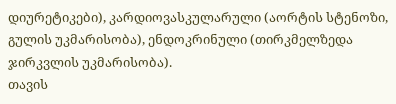დიურეტიკები), კარდიოვასკულარული (აორტის სტენოზი, გულის უკმარისობა), ენდოკრინული (თირკმელზედა ჯირკვლის უკმარისობა).
თავის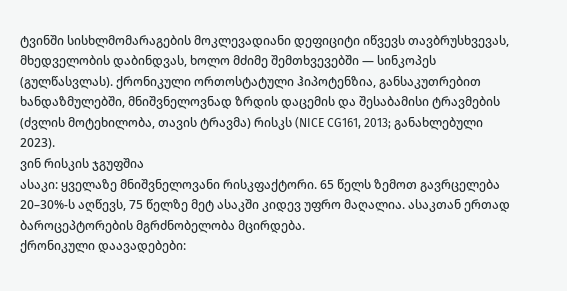ტვინში სისხლმომარაგების მოკლევადიანი დეფიციტი იწვევს თავბრუსხვევას, მხედველობის დაბინდვას, ხოლო მძიმე შემთხვევებში — სინკოპეს (გულწასვლას). ქრონიკული ორთოსტატული ჰიპოტენზია, განსაკუთრებით ხანდაზმულებში, მნიშვნელოვნად ზრდის დაცემის და შესაბამისი ტრავმების (ძვლის მოტეხილობა, თავის ტრავმა) რისკს (NICE CG161, 2013; განახლებული 2023).
ვინ რისკის ჯგუფშია
ასაკი: ყველაზე მნიშვნელოვანი რისკფაქტორი. 65 წელს ზემოთ გავრცელება 20–30%-ს აღწევს, 75 წელზე მეტ ასაკში კიდევ უფრო მაღალია. ასაკთან ერთად ბაროცეპტორების მგრძნობელობა მცირდება.
ქრონიკული დაავადებები: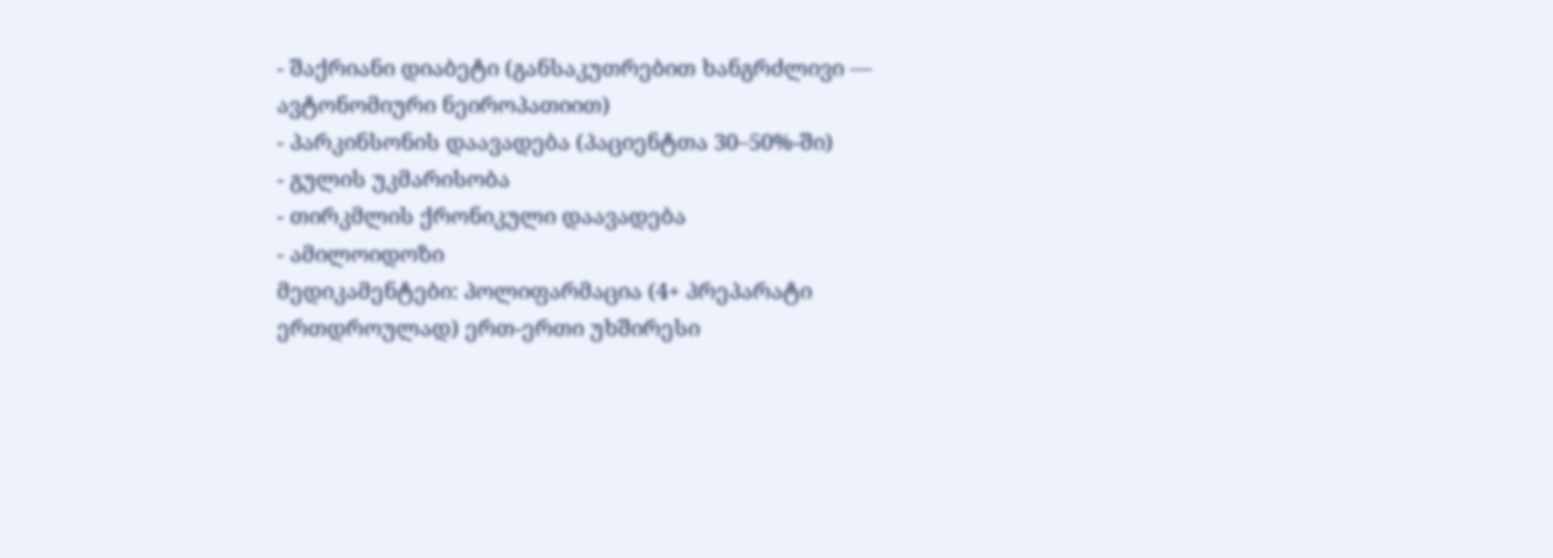- შაქრიანი დიაბეტი (განსაკუთრებით ხანგრძლივი — ავტონომიური ნეიროპათიით)
- პარკინსონის დაავადება (პაციენტთა 30–50%-ში)
- გულის უკმარისობა
- თირკმლის ქრონიკული დაავადება
- ამილოიდოზი
მედიკამენტები: პოლიფარმაცია (4+ პრეპარატი ერთდროულად) ერთ-ერთი უხშირესი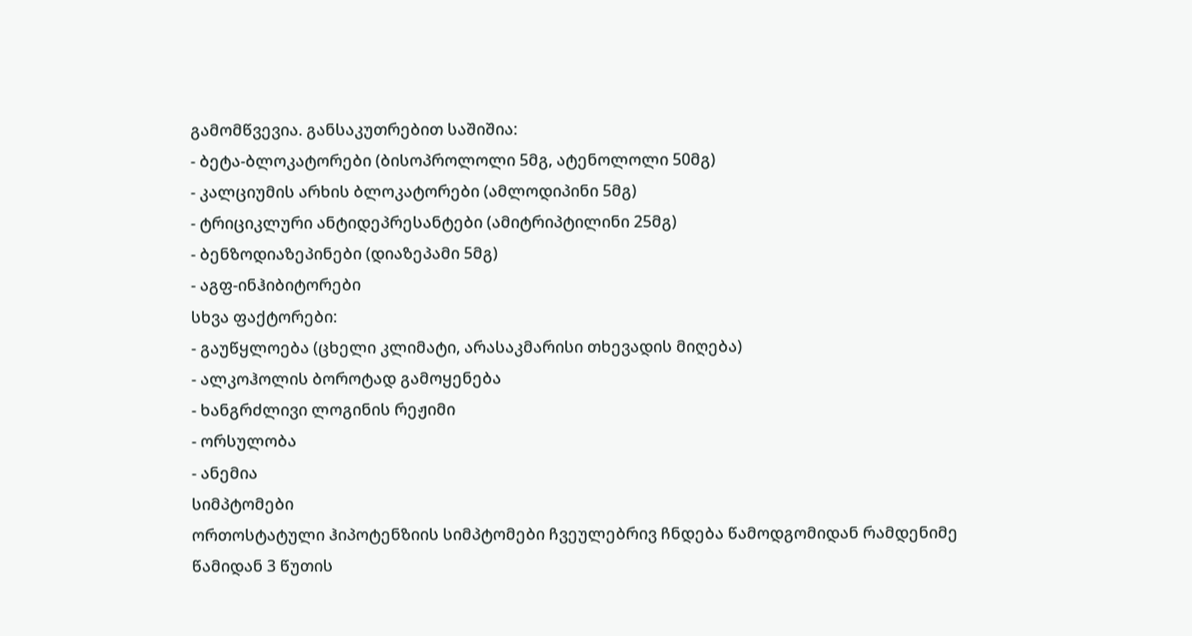გამომწვევია. განსაკუთრებით საშიშია:
- ბეტა-ბლოკატორები (ბისოპროლოლი 5მგ, ატენოლოლი 50მგ)
- კალციუმის არხის ბლოკატორები (ამლოდიპინი 5მგ)
- ტრიციკლური ანტიდეპრესანტები (ამიტრიპტილინი 25მგ)
- ბენზოდიაზეპინები (დიაზეპამი 5მგ)
- აგფ-ინჰიბიტორები
სხვა ფაქტორები:
- გაუწყლოება (ცხელი კლიმატი, არასაკმარისი თხევადის მიღება)
- ალკოჰოლის ბოროტად გამოყენება
- ხანგრძლივი ლოგინის რეჟიმი
- ორსულობა
- ანემია
სიმპტომები
ორთოსტატული ჰიპოტენზიის სიმპტომები ჩვეულებრივ ჩნდება წამოდგომიდან რამდენიმე წამიდან 3 წუთის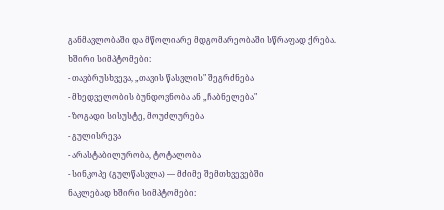განმავლობაში და მწოლიარე მდგომარეობაში სწრაფად ქრება.
ხშირი სიმპტომები:
- თავბრუსხვევა, „თავის წასვლის" შეგრძნება
- მხედველობის ბუნდოვნობა ან „ჩაბნელება"
- ზოგადი სისუსტე, მოუძლურება
- გულისრევა
- არასტაბილურობა, ტოტალობა
- სინკოპე (გულწასვლა) — მძიმე შემთხვევებში
ნაკლებად ხშირი სიმპტომები: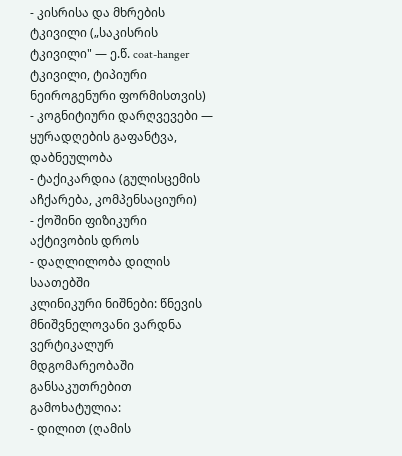- კისრისა და მხრების ტკივილი („საკისრის ტკივილი" — ე.წ. coat-hanger ტკივილი, ტიპიური ნეიროგენური ფორმისთვის)
- კოგნიტიური დარღვევები — ყურადღების გაფანტვა, დაბნეულობა
- ტაქიკარდია (გულისცემის აჩქარება, კომპენსაციური)
- ქოშინი ფიზიკური აქტივობის დროს
- დაღლილობა დილის საათებში
კლინიკური ნიშნები: წნევის მნიშვნელოვანი ვარდნა ვერტიკალურ მდგომარეობაში განსაკუთრებით გამოხატულია:
- დილით (ღამის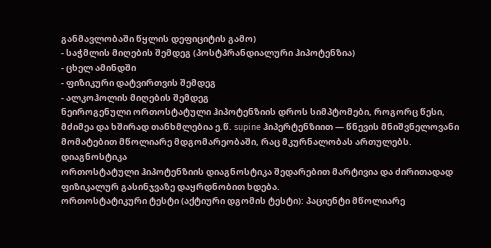განმავლობაში წყლის დეფიციტის გამო)
- საჭმლის მიღების შემდეგ (პოსტპრანდიალური ჰიპოტენზია)
- ცხელ ამინდში
- ფიზიკური დატვირთვის შემდეგ
- ალკოჰოლის მიღების შემდეგ
ნეიროგენული ორთოსტატული ჰიპოტენზიის დროს სიმპტომები, როგორც წესი, მძიმეა და ხშირად თანხმლებია ე.წ. supine ჰიპერტენზიით — წნევის მნიშვნელოვანი მომატებით მწოლიარე მდგომარეობაში, რაც მკურნალობას ართულებს.
დიაგნოსტიკა
ორთოსტატული ჰიპოტენზიის დიაგნოსტიკა შედარებით მარტივია და ძირითადად ფიზიკალურ გასინჯვაზე დაყრდნობით ხდება.
ორთოსტატიკური ტესტი (აქტიური დგომის ტესტი): პაციენტი მწოლიარე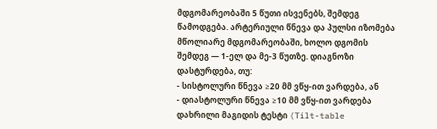მდგომარეობაში 5 წუთი ისვენებს, შემდეგ წამოდგება. არტერიული წნევა და პულსი იზომება მწოლიარე მდგომარეობაში, ხოლო დგომის შემდეგ — 1-ელ და მე-3 წუთზე. დიაგნოზი დასტურდება, თუ:
- სისტოლური წნევა ≥20 მმ ვწყ-ით ვარდება, ან
- დიასტოლური წნევა ≥10 მმ ვწყ-ით ვარდება
დახრილი მაგიდის ტესტი (Tilt-table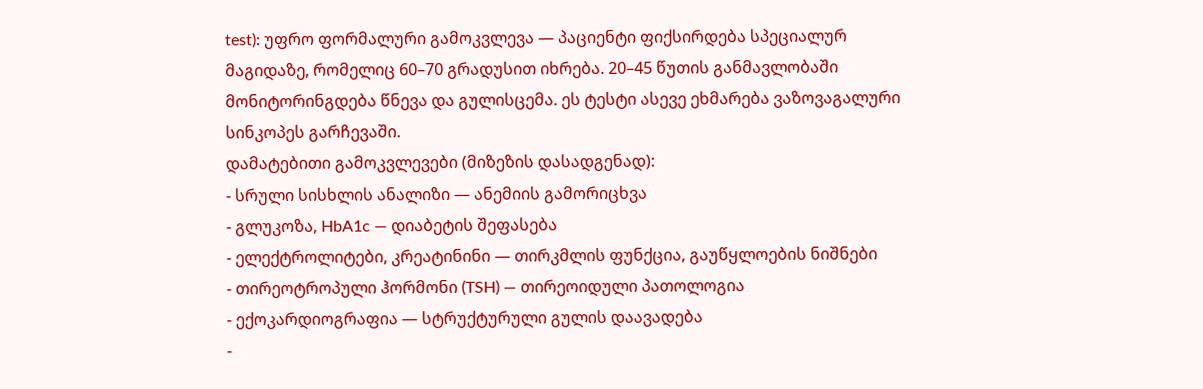test): უფრო ფორმალური გამოკვლევა — პაციენტი ფიქსირდება სპეციალურ მაგიდაზე, რომელიც 60–70 გრადუსით იხრება. 20–45 წუთის განმავლობაში მონიტორინგდება წნევა და გულისცემა. ეს ტესტი ასევე ეხმარება ვაზოვაგალური სინკოპეს გარჩევაში.
დამატებითი გამოკვლევები (მიზეზის დასადგენად):
- სრული სისხლის ანალიზი — ანემიის გამორიცხვა
- გლუკოზა, HbA1c — დიაბეტის შეფასება
- ელექტროლიტები, კრეატინინი — თირკმლის ფუნქცია, გაუწყლოების ნიშნები
- თირეოტროპული ჰორმონი (TSH) — თირეოიდული პათოლოგია
- ექოკარდიოგრაფია — სტრუქტურული გულის დაავადება
-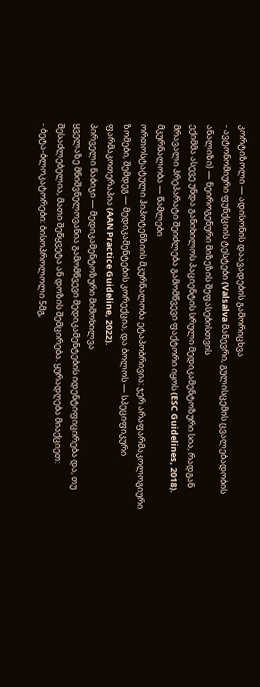კორტიზოლი — ადისონის დაავადების გამორიცხვა
- ავტონომიური ფუნქციის ტესტები (Valsalva მანევრი, გულისცემის ცვალებადობის ანალიზი) — ნეიროგენური მიზეზის შეფასებისთვის
ექიმმა ასევე უნდა განიხილოს პაციენტის სრული მედიკამენტოზური სია, რადგან მრავალი პრეპარატი შეიძლება გამომწვევი ფაქტორი იყოს (ESC Guidelines, 2018).
მკურნალობა — წამლები
ორთოსტატული ჰიპოტენზიის მკურნალობა ეტაპობრივია: ჯერ არაფარმაკოლოგიური ზომები, შემდეგ — მედიკამენტების კორექცია, და ბოლოს — სპეციფიკური ფარმაკოთერაპია (AAN Practice Guideline, 2022).
პირველი ნაბიჯი — მედიკამენტოზური მიმოხილვა
ყველაზე მნიშვნელოვანია გამომწვევი მედიკამენტების იდენტიფიცირება და, თუ შესაძლებელია, მათი შეწყვეტა ან დოზის შემცირება. ყურადღება მიაქციეთ:
- ბეტა-ბლოკატორები: ბისოპროლოლი 5მგ,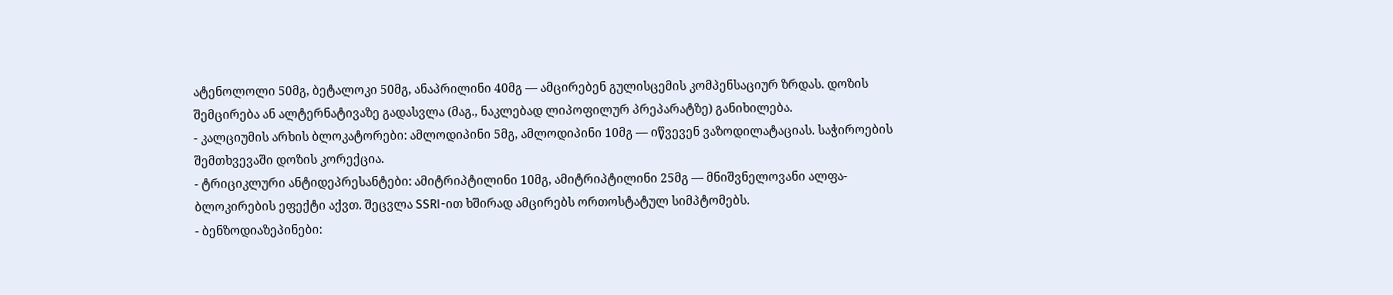ატენოლოლი 50მგ, ბეტალოკი 50მგ, ანაპრილინი 40მგ — ამცირებენ გულისცემის კომპენსაციურ ზრდას. დოზის შემცირება ან ალტერნატივაზე გადასვლა (მაგ., ნაკლებად ლიპოფილურ პრეპარატზე) განიხილება.
- კალციუმის არხის ბლოკატორები: ამლოდიპინი 5მგ, ამლოდიპინი 10მგ — იწვევენ ვაზოდილატაციას. საჭიროების შემთხვევაში დოზის კორექცია.
- ტრიციკლური ანტიდეპრესანტები: ამიტრიპტილინი 10მგ, ამიტრიპტილინი 25მგ — მნიშვნელოვანი ალფა-ბლოკირების ეფექტი აქვთ. შეცვლა SSRI-ით ხშირად ამცირებს ორთოსტატულ სიმპტომებს.
- ბენზოდიაზეპინები: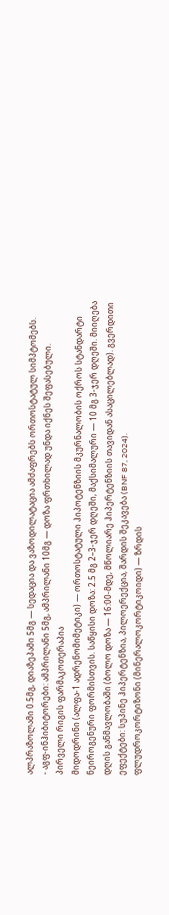ალპრაზოლამი 0.5მგ, დიაზეპამი 5მგ — სედაცია და ვაზოდილატაცია ამძაფრებს ორთოსტატულ სიმპტომებს.
- აგფ-ინჰიბიტორები: ამპრილანი 5მგ, ამპრილანი 10მგ — დოზა ფრთხილად უნდა იქნეს შეფასებული.
პირველი რიგის ფარმაკოთერაპია
მიდოდრინი (ალფა-1 ადრენომიმეტიკი) — ორთოსტატული ჰიპოტენზიის მკურნალობის ოქროს სტანდარტი ნეიროგენური ფორმისთვის. საწყისი დოზა: 2.5 მგ 2–3-ჯერ დღეში, მაქსიმალური — 10 მგ 3-ჯერ დღეში. მიიღება დღის განმავლობაში (ბოლო დოზა — 16:00-მდე, მწოლიარე ჰიპერტენზიის თავიდან ასაცილებლად). გვერდითი ეფექტები: სუპინე ჰიპერტენზია, პილოერექცია, შარდის შეკავება (BNF 87, 2024).
ფლუდროკორტიზონი (მინერალოკორტიკოიდი) — ზრდის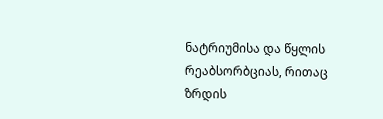ნატრიუმისა და წყლის რეაბსორბციას, რითაც ზრდის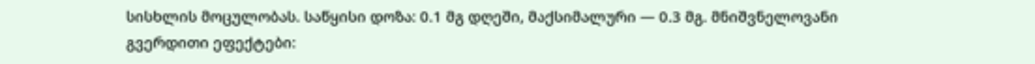სისხლის მოცულობას. საწყისი დოზა: 0.1 მგ დღეში, მაქსიმალური — 0.3 მგ. მნიშვნელოვანი გვერდითი ეფექტები: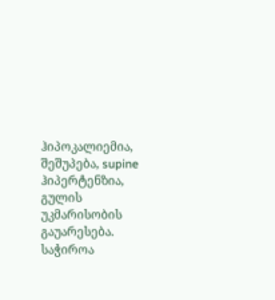ჰიპოკალიემია, შეშუპება, supine ჰიპერტენზია, გულის უკმარისობის გაუარესება. საჭიროა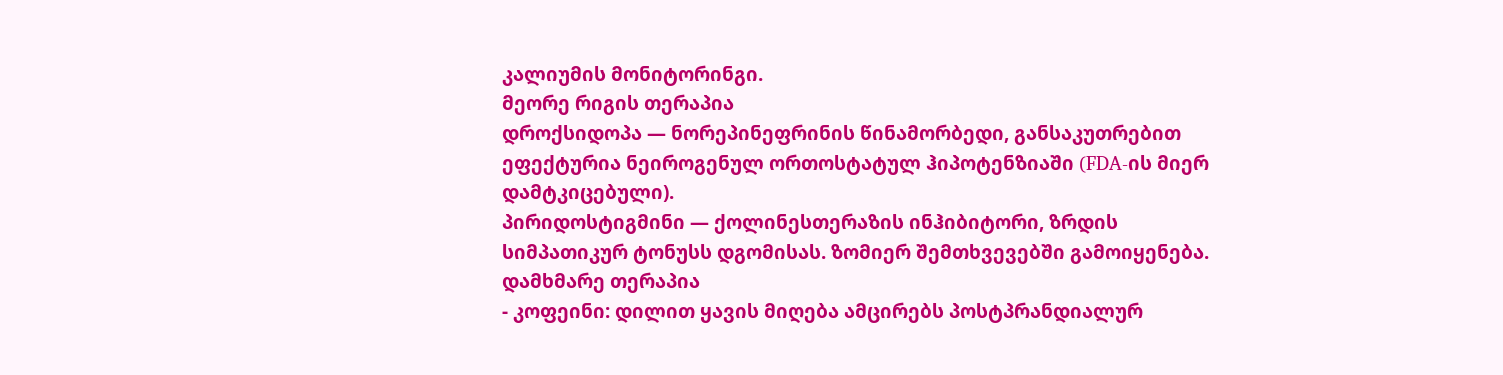კალიუმის მონიტორინგი.
მეორე რიგის თერაპია
დროქსიდოპა — ნორეპინეფრინის წინამორბედი, განსაკუთრებით ეფექტურია ნეიროგენულ ორთოსტატულ ჰიპოტენზიაში (FDA-ის მიერ დამტკიცებული).
პირიდოსტიგმინი — ქოლინესთერაზის ინჰიბიტორი, ზრდის სიმპათიკურ ტონუსს დგომისას. ზომიერ შემთხვევებში გამოიყენება.
დამხმარე თერაპია
- კოფეინი: დილით ყავის მიღება ამცირებს პოსტპრანდიალურ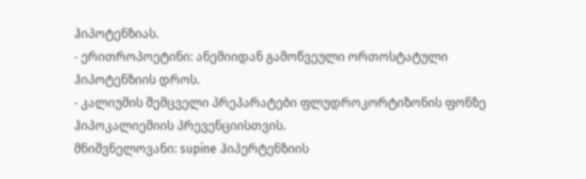ჰიპოტენზიას.
- ერითროპოეტინი: ანემიიდან გამოწვეული ორთოსტატული ჰიპოტენზიის დროს.
- კალიუმის შემცველი პრეპარატები ფლუდროკორტიზონის ფონზე ჰიპოკალიემიის პრევენციისთვის.
მნიშვნელოვანი: supine ჰიპერტენზიის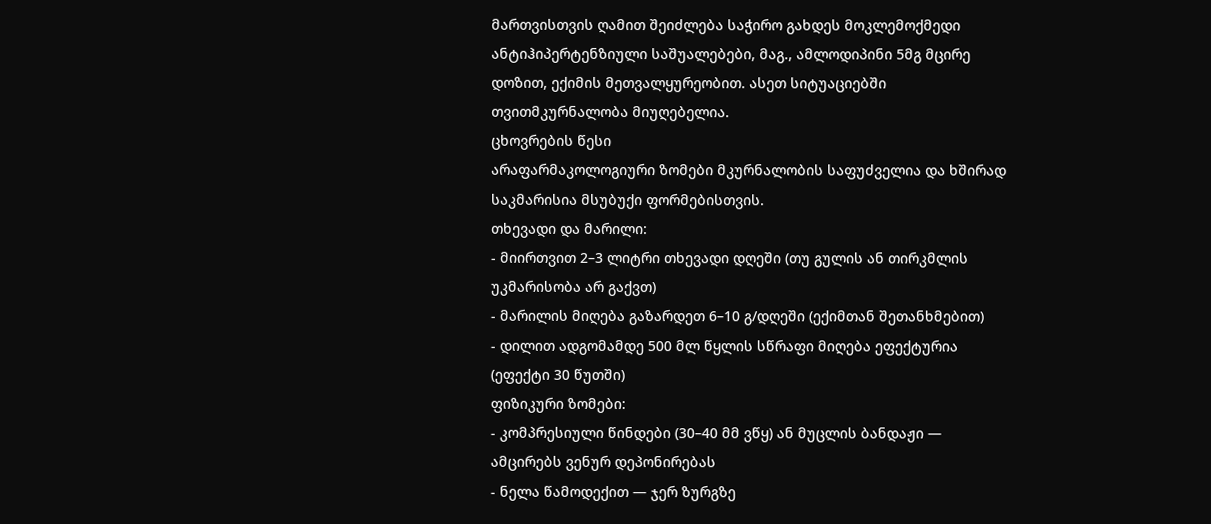მართვისთვის ღამით შეიძლება საჭირო გახდეს მოკლემოქმედი ანტიჰიპერტენზიული საშუალებები, მაგ., ამლოდიპინი 5მგ მცირე დოზით, ექიმის მეთვალყურეობით. ასეთ სიტუაციებში თვითმკურნალობა მიუღებელია.
ცხოვრების წესი
არაფარმაკოლოგიური ზომები მკურნალობის საფუძველია და ხშირად საკმარისია მსუბუქი ფორმებისთვის.
თხევადი და მარილი:
- მიირთვით 2–3 ლიტრი თხევადი დღეში (თუ გულის ან თირკმლის უკმარისობა არ გაქვთ)
- მარილის მიღება გაზარდეთ 6–10 გ/დღეში (ექიმთან შეთანხმებით)
- დილით ადგომამდე 500 მლ წყლის სწრაფი მიღება ეფექტურია (ეფექტი 30 წუთში)
ფიზიკური ზომები:
- კომპრესიული წინდები (30–40 მმ ვწყ) ან მუცლის ბანდაჟი — ამცირებს ვენურ დეპონირებას
- ნელა წამოდექით — ჯერ ზურგზე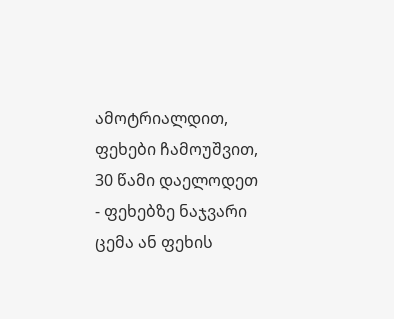ამოტრიალდით, ფეხები ჩამოუშვით, 30 წამი დაელოდეთ
- ფეხებზე ნაჯვარი ცემა ან ფეხის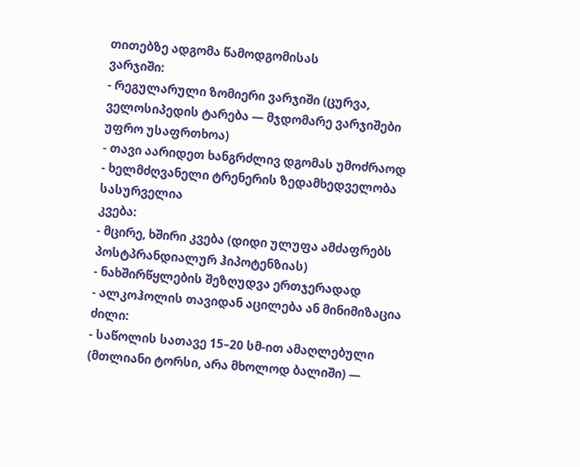თითებზე ადგომა წამოდგომისას
ვარჯიში:
- რეგულარული ზომიერი ვარჯიში (ცურვა, ველოსიპედის ტარება — მჯდომარე ვარჯიშები უფრო უსაფრთხოა)
- თავი აარიდეთ ხანგრძლივ დგომას უმოძრაოდ
- ხელმძღვანელი ტრენერის ზედამხედველობა სასურველია
კვება:
- მცირე, ხშირი კვება (დიდი ულუფა ამძაფრებს პოსტპრანდიალურ ჰიპოტენზიას)
- ნახშირწყლების შეზღუდვა ერთჯერადად
- ალკოჰოლის თავიდან აცილება ან მინიმიზაცია
ძილი:
- საწოლის სათავე 15–20 სმ-ით ამაღლებული (მთლიანი ტორსი, არა მხოლოდ ბალიში) —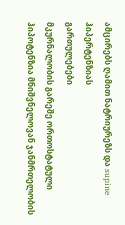ამცირებს ღამით ნატრიურეზს და supine ჰიპერტენზიას
გართულებები
მკურნალობის გარეშე ორთოსტატული ჰიპოტენზია მნიშვნელოვან ჯანმრთელობის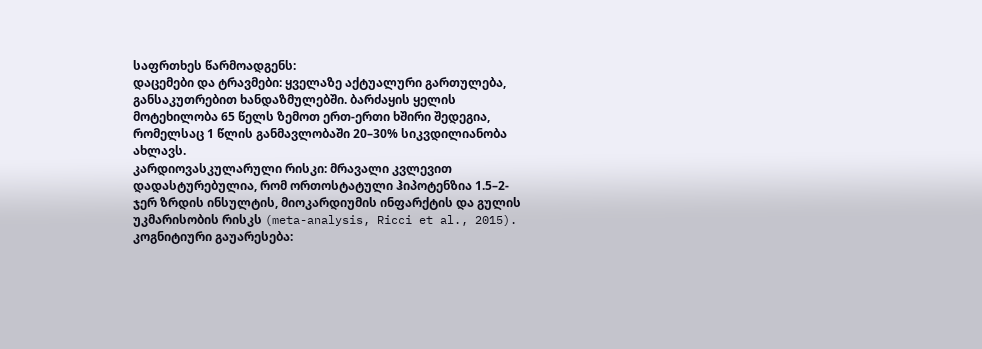საფრთხეს წარმოადგენს:
დაცემები და ტრავმები: ყველაზე აქტუალური გართულება, განსაკუთრებით ხანდაზმულებში. ბარძაყის ყელის მოტეხილობა 65 წელს ზემოთ ერთ-ერთი ხშირი შედეგია, რომელსაც 1 წლის განმავლობაში 20–30% სიკვდილიანობა ახლავს.
კარდიოვასკულარული რისკი: მრავალი კვლევით დადასტურებულია, რომ ორთოსტატული ჰიპოტენზია 1.5–2-ჯერ ზრდის ინსულტის, მიოკარდიუმის ინფარქტის და გულის უკმარისობის რისკს (meta-analysis, Ricci et al., 2015).
კოგნიტიური გაუარესება: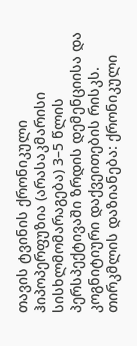თავის ტვინის ქრონიკული ჰიპოპერფუზია (არასაკმარისი სისხლმომარაგება) 3–5 წლის პერსპექტივაში ზრდის დემენციისა და კოგნიტიური დაქვეითების რისკს.
თირკმლის დაზიანება: ქრონიკული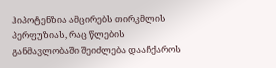ჰიპოტენზია ამცირებს თირკმლის პერფუზიას, რაც წლების განმავლობაში შეიძლება დააჩქაროს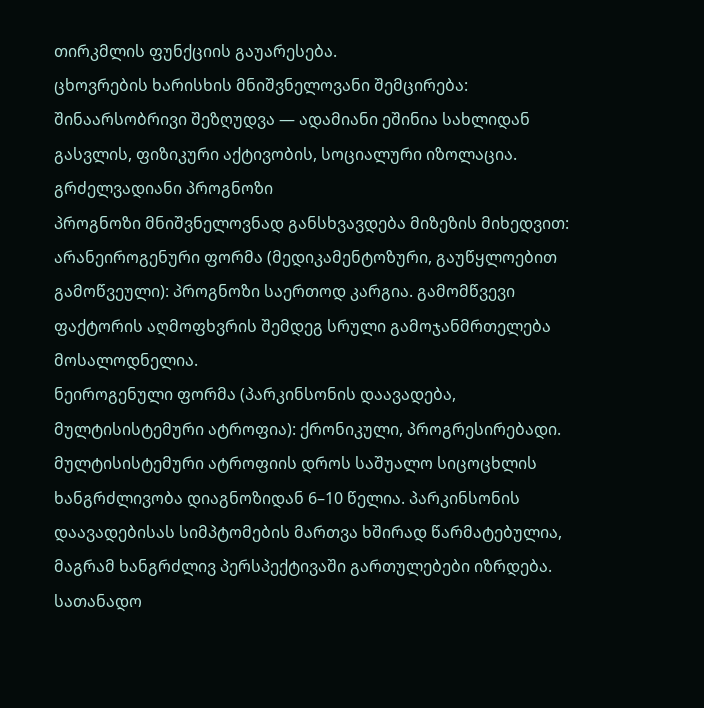თირკმლის ფუნქციის გაუარესება.
ცხოვრების ხარისხის მნიშვნელოვანი შემცირება: შინაარსობრივი შეზღუდვა — ადამიანი ეშინია სახლიდან გასვლის, ფიზიკური აქტივობის, სოციალური იზოლაცია.
გრძელვადიანი პროგნოზი
პროგნოზი მნიშვნელოვნად განსხვავდება მიზეზის მიხედვით:
არანეიროგენური ფორმა (მედიკამენტოზური, გაუწყლოებით გამოწვეული): პროგნოზი საერთოდ კარგია. გამომწვევი ფაქტორის აღმოფხვრის შემდეგ სრული გამოჯანმრთელება მოსალოდნელია.
ნეიროგენული ფორმა (პარკინსონის დაავადება, მულტისისტემური ატროფია): ქრონიკული, პროგრესირებადი. მულტისისტემური ატროფიის დროს საშუალო სიცოცხლის ხანგრძლივობა დიაგნოზიდან 6–10 წელია. პარკინსონის დაავადებისას სიმპტომების მართვა ხშირად წარმატებულია, მაგრამ ხანგრძლივ პერსპექტივაში გართულებები იზრდება.
სათანადო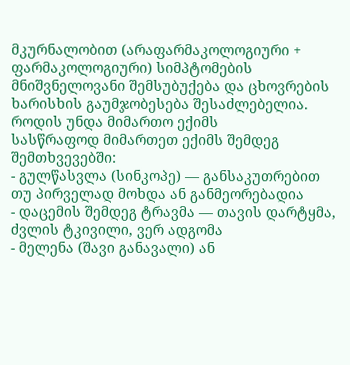მკურნალობით (არაფარმაკოლოგიური + ფარმაკოლოგიური) სიმპტომების მნიშვნელოვანი შემსუბუქება და ცხოვრების ხარისხის გაუმჯობესება შესაძლებელია.
როდის უნდა მიმართო ექიმს
სასწრაფოდ მიმართეთ ექიმს შემდეგ შემთხვევებში:
- გულწასვლა (სინკოპე) — განსაკუთრებით თუ პირველად მოხდა ან განმეორებადია
- დაცემის შემდეგ ტრავმა — თავის დარტყმა, ძვლის ტკივილი, ვერ ადგომა
- მელენა (შავი განავალი) ან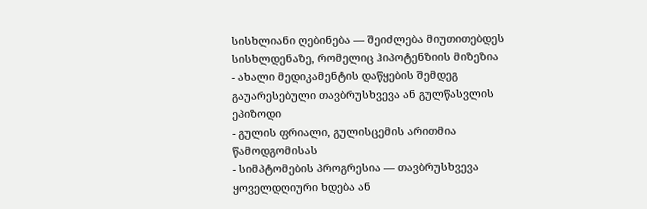სისხლიანი ღებინება — შეიძლება მიუთითებდეს სისხლდენაზე, რომელიც ჰიპოტენზიის მიზეზია
- ახალი მედიკამენტის დაწყების შემდეგ გაუარესებული თავბრუსხვევა ან გულწასვლის ეპიზოდი
- გულის ფრიალი, გულისცემის არითმია წამოდგომისას
- სიმპტომების პროგრესია — თავბრუსხვევა ყოველდღიური ხდება ან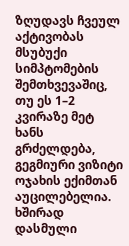ზღუდავს ჩვეულ აქტივობას
მსუბუქი სიმპტომების შემთხვევაშიც, თუ ეს 1–2 კვირაზე მეტ ხანს გრძელდება, გეგმიური ვიზიტი ოჯახის ექიმთან აუცილებელია.
ხშირად დასმული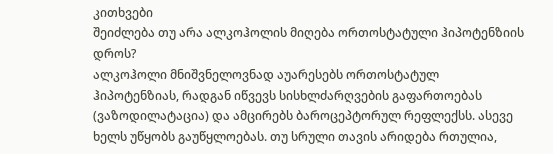კითხვები
შეიძლება თუ არა ალკოჰოლის მიღება ორთოსტატული ჰიპოტენზიის დროს?
ალკოჰოლი მნიშვნელოვნად აუარესებს ორთოსტატულ ჰიპოტენზიას, რადგან იწვევს სისხლძარღვების გაფართოებას (ვაზოდილატაცია) და ამცირებს ბაროცეპტორულ რეფლექსს. ასევე ხელს უწყობს გაუწყლოებას. თუ სრული თავის არიდება რთულია,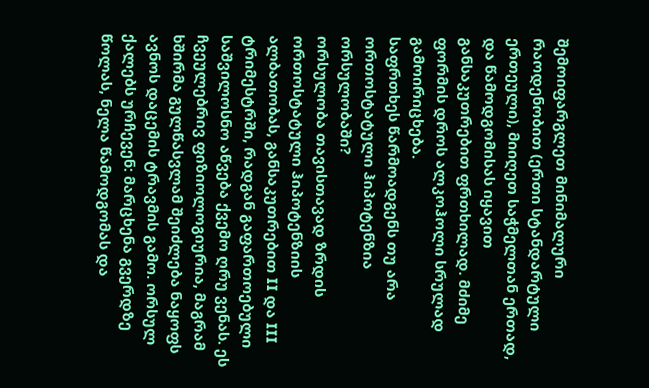შემოიფარგლეთ მინიმალური რაოდენობით (ერთი სტანდარტული ერთეული), მიიღეთ საჭმელთან ერთად, და წამოდგომისას იყავით განსაკუთრებით ფრთხილად. მძიმე ფორმის დროს ალკოჰოლი სრულად გამოირიცხება.
საფრთხეს წარმოადგენს თუ არა ორთოსტატული ჰიპოტენზია ორსულობაში?
ორსულობა თავისთავად ზრდის ორთოსტატული ჰიპოტენზიის ალბათობას, განსაკუთრებით II და III ტრიმესტრში, რადგან გაფართოებული საშვილოსნო აწვება ქვემო ღრუ ვენას. ეს ჩვეულებრივ ფიზიოლოგიურია, მაგრამ ხშირმა გულწასვლამ შეიძლება ნაყოფს ავნოს დაცემის ტრავმის გამო. ორსულ ქალებს ურჩევენ: მარცხენა გვერდზე წოლას, ნელა წამოდგომას და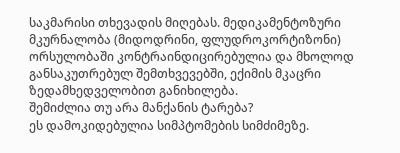საკმარისი თხევადის მიღებას. მედიკამენტოზური მკურნალობა (მიდოდრინი, ფლუდროკორტიზონი) ორსულობაში კონტრაინდიცირებულია და მხოლოდ განსაკუთრებულ შემთხვევებში, ექიმის მკაცრი ზედამხედველობით განიხილება.
შემიძლია თუ არა მანქანის ტარება?
ეს დამოკიდებულია სიმპტომების სიმძიმეზე.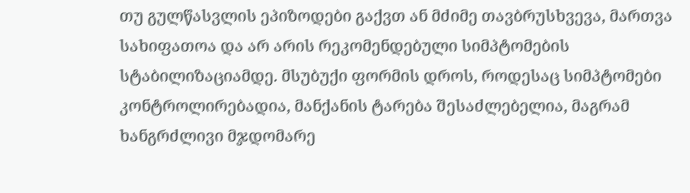თუ გულწასვლის ეპიზოდები გაქვთ ან მძიმე თავბრუსხვევა, მართვა სახიფათოა და არ არის რეკომენდებული სიმპტომების სტაბილიზაციამდე. მსუბუქი ფორმის დროს, როდესაც სიმპტომები კონტროლირებადია, მანქანის ტარება შესაძლებელია, მაგრამ ხანგრძლივი მჯდომარე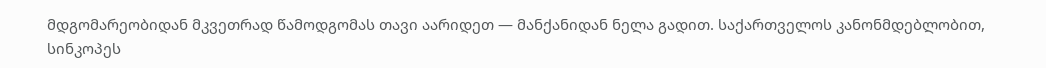მდგომარეობიდან მკვეთრად წამოდგომას თავი აარიდეთ — მანქანიდან ნელა გადით. საქართველოს კანონმდებლობით, სინკოპეს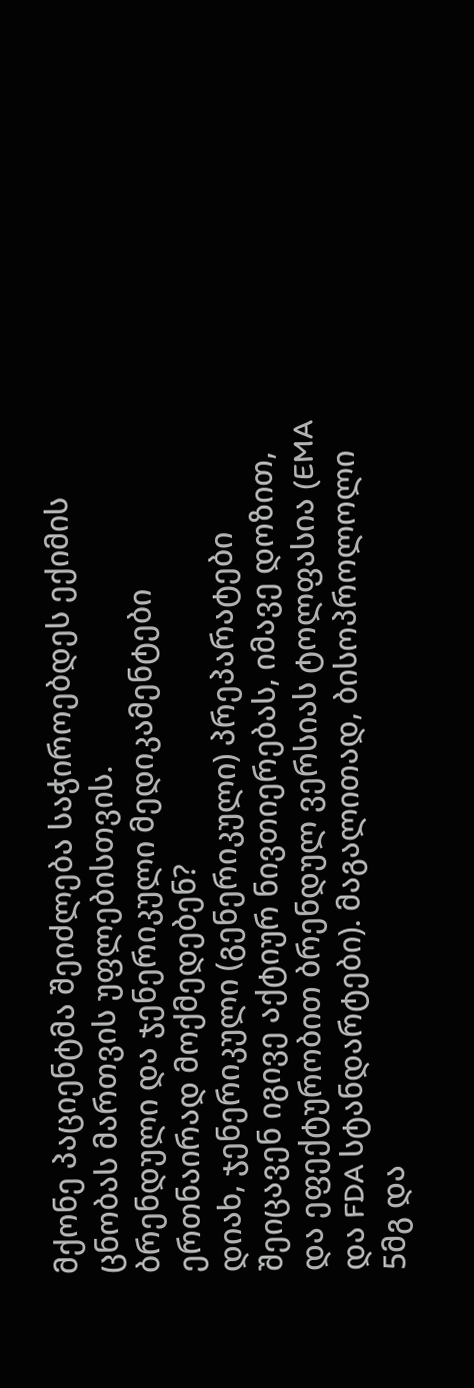მქონე პაციენტმა შეიძლება საჭიროებდეს ექიმის ცნობას მართვის უფლებისთვის.
ბრენდული და ჯენერიკული მედიკამენტები ერთნაირად მოქმედებენ?
დიახ, ჯენერიკული (გენერიკული) პრეპარატები შეიცავენ იგივე აქტიურ ნივთიერებას, იმავე დოზით, და ეფექტურობით ბრენდულ ვერსიას ტოლფასია (EMA და FDA სტანდარტები). მაგალითად, ბისოპროლოლი 5მგ და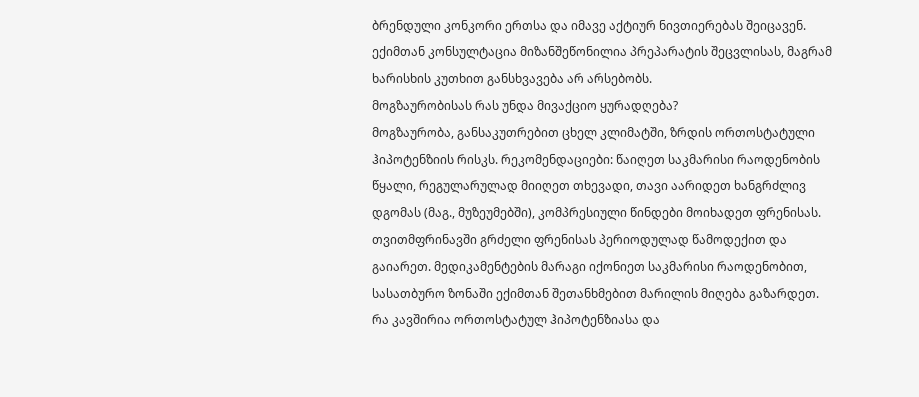ბრენდული კონკორი ერთსა და იმავე აქტიურ ნივთიერებას შეიცავენ. ექიმთან კონსულტაცია მიზანშეწონილია პრეპარატის შეცვლისას, მაგრამ ხარისხის კუთხით განსხვავება არ არსებობს.
მოგზაურობისას რას უნდა მივაქციო ყურადღება?
მოგზაურობა, განსაკუთრებით ცხელ კლიმატში, ზრდის ორთოსტატული ჰიპოტენზიის რისკს. რეკომენდაციები: წაიღეთ საკმარისი რაოდენობის წყალი, რეგულარულად მიიღეთ თხევადი, თავი აარიდეთ ხანგრძლივ დგომას (მაგ., მუზეუმებში), კომპრესიული წინდები მოიხადეთ ფრენისას. თვითმფრინავში გრძელი ფრენისას პერიოდულად წამოდექით და გაიარეთ. მედიკამენტების მარაგი იქონიეთ საკმარისი რაოდენობით, სასათბურო ზონაში ექიმთან შეთანხმებით მარილის მიღება გაზარდეთ.
რა კავშირია ორთოსტატულ ჰიპოტენზიასა და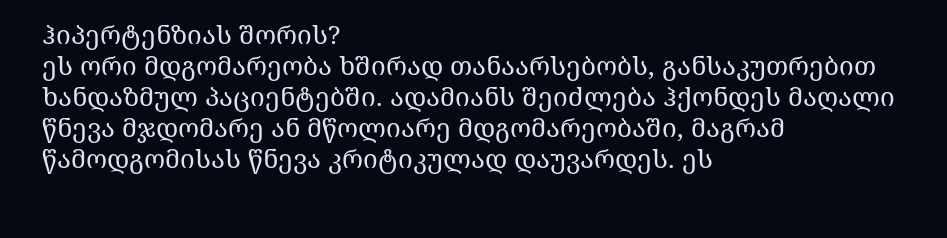ჰიპერტენზიას შორის?
ეს ორი მდგომარეობა ხშირად თანაარსებობს, განსაკუთრებით ხანდაზმულ პაციენტებში. ადამიანს შეიძლება ჰქონდეს მაღალი წნევა მჯდომარე ან მწოლიარე მდგომარეობაში, მაგრამ წამოდგომისას წნევა კრიტიკულად დაუვარდეს. ეს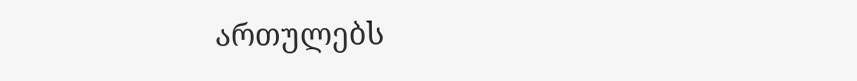ართულებს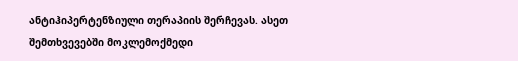ანტიჰიპერტენზიული თერაპიის შერჩევას. ასეთ შემთხვევებში მოკლემოქმედი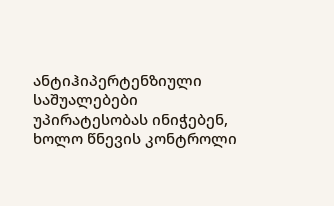ანტიჰიპერტენზიული საშუალებები უპირატესობას ინიჭებენ, ხოლო წნევის კონტროლი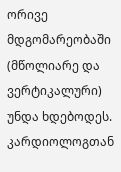ორივე მდგომარეობაში (მწოლიარე და ვერტიკალური) უნდა ხდებოდეს. კარდიოლოგთან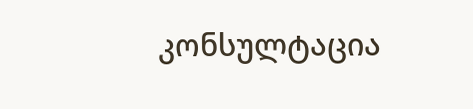კონსულტაცია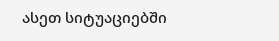ასეთ სიტუაციებში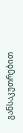განსაკუთრებით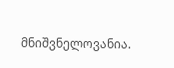მნიშვნელოვანია.